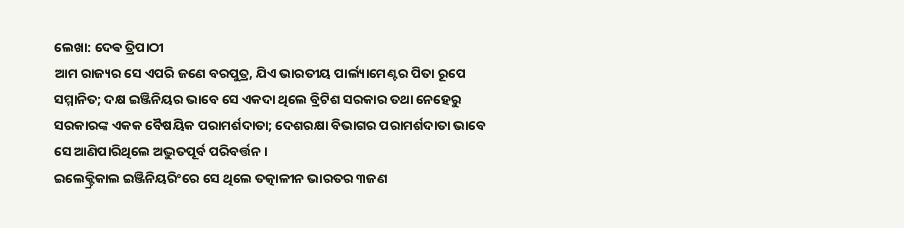ଲେଖା: ଦେଵ ତ୍ରିପାଠୀ
ଆମ ରାଜ୍ୟର ସେ ଏପରି ଜଣେ ବରପୁତ୍ର, ଯିଏ ଭାରତୀୟ ପାର୍ଲ୍ୟାମେଣ୍ଟର ପିତା ରୂପେ ସମ୍ମାନିତ; ଦକ୍ଷ ଇଞ୍ଜିନିୟର ଭାବେ ସେ ଏକଦା ଥିଲେ ବ୍ରିଟିଶ ସରକାର ତଥା ନେହେରୁ ସରକାରଙ୍କ ଏକକ ବୈଷୟିକ ପରାମର୍ଶଦାତା; ଦେଶରକ୍ଷା ବିଭାଗର ପରାମର୍ଶଦାତା ଭାବେ ସେ ଆଣିପାରିଥିଲେ ଅଦ୍ଭୁତପୂର୍ବ ପରିବର୍ତ୍ତନ ।
ଇଲେକ୍ଟ୍ରିକାଲ ଇଞ୍ଜିନିୟରିଂରେ ସେ ଥିଲେ ତତ୍କାଳୀନ ଭାରତର ୩ଜଣ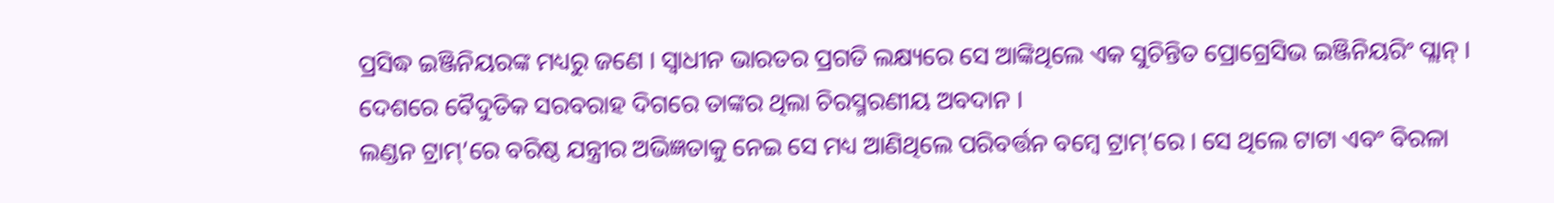ପ୍ରସିଦ୍ଧ ଇଞ୍ଜିନିୟରଙ୍କ ମଧ୍ୟରୁ ଜଣେ । ସ୍ବାଧୀନ ଭାରତର ପ୍ରଗତି ଲକ୍ଷ୍ୟରେ ସେ ଆଙ୍କିଥିଲେ ଏକ ସୁଚିନ୍ତିତ ପ୍ରୋଗ୍ରେସିଭ ଇଞ୍ଜିନିୟରିଂ ପ୍ଲାନ୍ । ଦେଶରେ ବୈଦୁତିକ ସରବରାହ ଦିଗରେ ତାଙ୍କର ଥିଲା ଚିରସ୍ମରଣୀୟ ଅବଦାନ ।
ଲଣ୍ଡନ ଟ୍ରାମ୍’ରେ ବରିଷ୍ଠ ଯନ୍ତ୍ରୀର ଅଭିଜ୍ଞତାକୁ ନେଇ ସେ ମଧ୍ୟ ଆଣିଥିଲେ ପରିବର୍ତ୍ତନ ବମ୍ବେ ଟ୍ରାମ୍’ରେ । ସେ ଥିଲେ ଟାଟା ଏବଂ ବିରଳା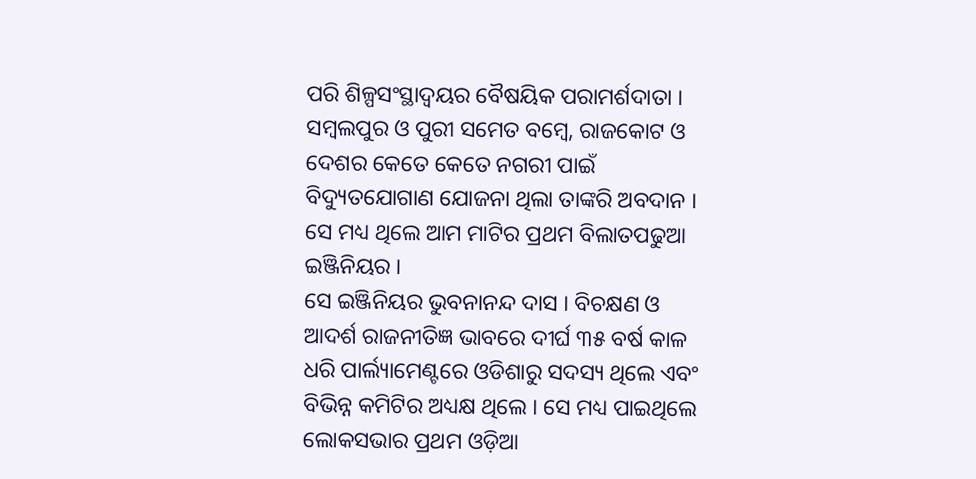ପରି ଶିଳ୍ପସଂସ୍ଥାଦ୍ଵୟର ବୈଷୟିକ ପରାମର୍ଶଦାତା ।
ସମ୍ବଲପୁର ଓ ପୁରୀ ସମେତ ବମ୍ବେ, ରାଜକୋଟ ଓ ଦେଶର କେତେ କେତେ ନଗରୀ ପାଇଁ ବିଦ୍ୟୁତଯୋଗାଣ ଯୋଜନା ଥିଲା ତାଙ୍କରି ଅବଦାନ । ସେ ମଧ୍ୟ ଥିଲେ ଆମ ମାଟିର ପ୍ରଥମ ବିଲାତପଢୁଆ ଇଞ୍ଜିନିୟର ।
ସେ ଇଞ୍ଜିନିୟର ଭୁବନାନନ୍ଦ ଦାସ । ବିଚକ୍ଷଣ ଓ ଆଦର୍ଶ ରାଜନୀତିଜ୍ଞ ଭାବରେ ଦୀର୍ଘ ୩୫ ବର୍ଷ କାଳ ଧରି ପାର୍ଲ୍ୟାମେଣ୍ଟରେ ଓଡିଶାରୁ ସଦସ୍ୟ ଥିଲେ ଏବଂ ବିଭିନ୍ନ କମିଟିର ଅଧ୍ୟକ୍ଷ ଥିଲେ । ସେ ମଧ୍ୟ ପାଇଥିଲେ ଲୋକସଭାର ପ୍ରଥମ ଓଡ଼ିଆ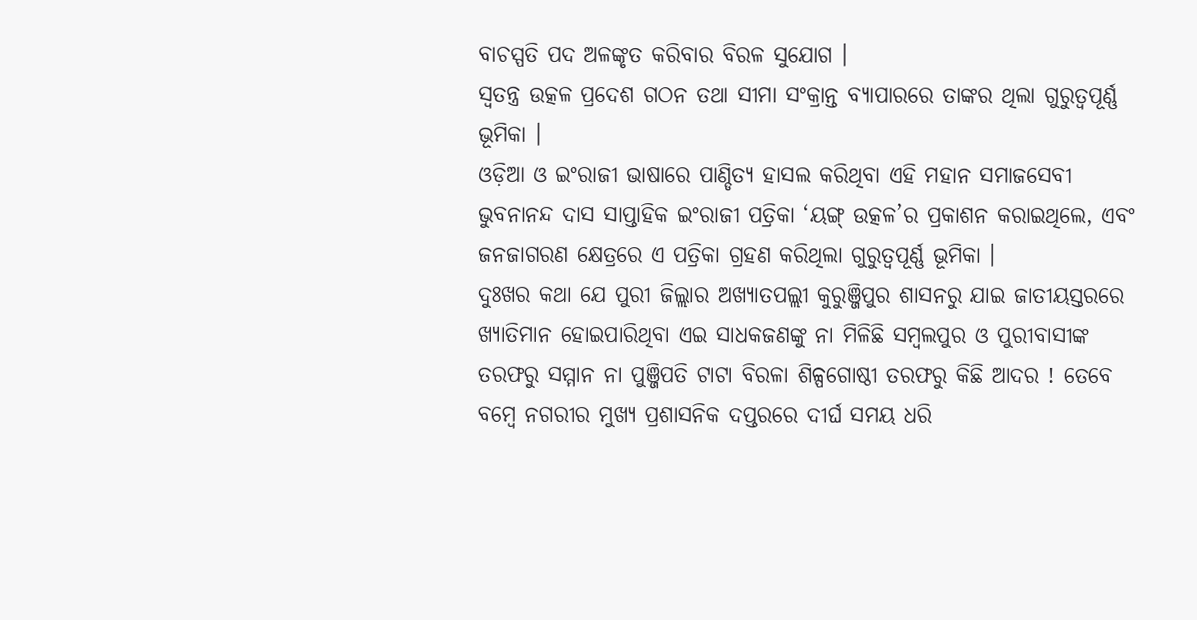ବାଚସ୍ପତି ପଦ ଅଳଙ୍କୃତ କରିବାର ବିରଳ ସୁଯୋଗ ।
ସ୍ବତନ୍ତ୍ର ଉତ୍କଳ ପ୍ରଦେଶ ଗଠନ ତଥା ସୀମା ସଂକ୍ରାନ୍ତ ବ୍ୟାପାରରେ ତାଙ୍କର ଥିଲା ଗୁରୁତ୍ୱପୂର୍ଣ୍ଣ ଭୂମିକା ।
ଓଡ଼ିଆ ଓ ଇଂରାଜୀ ଭାଷାରେ ପାଣ୍ଡିତ୍ୟ ହାସଲ କରିଥିବା ଏହି ମହାନ ସମାଜସେବୀ ଭୁବନାନନ୍ଦ ଦାସ ସାପ୍ତାହିକ ଇଂରାଜୀ ପତ୍ରିକା ‘ୟଙ୍ଗ୍ ଉତ୍କଳ’ର ପ୍ରକାଶନ କରାଇଥିଲେ, ଏବଂ ଜନଜାଗରଣ କ୍ଷେତ୍ରରେ ଏ ପତ୍ରିକା ଗ୍ରହଣ କରିଥିଲା ଗୁରୁତ୍ୱପୂର୍ଣ୍ଣ ଭୂମିକା ।
ଦୁଃଖର କଥା ଯେ ପୁରୀ ଜିଲ୍ଲାର ଅଖ୍ୟାତପଲ୍ଲୀ କୁରୁଞ୍ଜିପୁର ଶାସନରୁ ଯାଇ ଜାତୀୟସ୍ତରରେ ଖ୍ୟାତିମାନ ହୋଇପାରିଥିବା ଏଇ ସାଧକଜଣଙ୍କୁ ନା ମିଳିଛି ସମ୍ବଲପୁର ଓ ପୁରୀବାସୀଙ୍କ ତରଫରୁ ସମ୍ମାନ ନା ପୁଞ୍ଜିପତି ଟାଟା ବିରଳା ଶିଳ୍ପଗୋଷ୍ଠୀ ତରଫରୁ କିଛି ଆଦର ! ତେବେ ବମ୍ବେ ନଗରୀର ମୁଖ୍ୟ ପ୍ରଶାସନିକ ଦପ୍ତରରେ ଦୀର୍ଘ ସମୟ ଧରି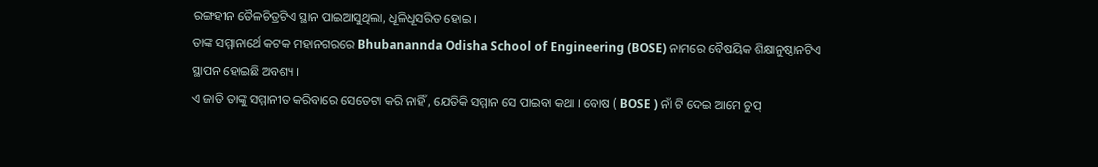ରଙ୍ଗହୀନ ତୈଳଚିତ୍ରଟିଏ ସ୍ଥାନ ପାଇଆସୁଥିଲା, ଧୂଳିଧୂସରିତ ହୋଇ ।
ତାଙ୍କ ସମ୍ମାନାର୍ଥେ କଟକ ମହାନଗରରେ Bhubanannda Odisha School of Engineering (BOSE) ନାମରେ ବୈଷୟିକ ଶିକ୍ଷାନୁଷ୍ଠାନଟିଏ ସ୍ଥାପନ ହୋଇଛି ଅବଶ୍ୟ ।
ଏ ଜାତି ତାଙ୍କୁ ସମ୍ମାନୀତ କରିବାରେ ସେତେଟା କରି ନାହିଁ , ଯେତିକି ସମ୍ମାନ ସେ ପାଇବା କଥା । ବୋଷ ( BOSE ) ନାଁ ଟି ଦେଇ ଆମେ ଚୁପ୍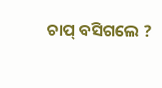ଚାପ୍ ବସିଗଲେ ?